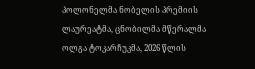პოლონელმა ნობელის პრემიის ლაურეატმა, ცნობილმა მწერალმა ოლგა ტოკარჩუკმა, 2026 წლის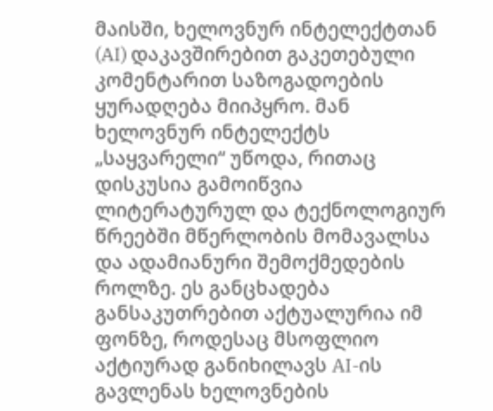მაისში, ხელოვნურ ინტელექტთან (AI) დაკავშირებით გაკეთებული კომენტარით საზოგადოების ყურადღება მიიპყრო. მან ხელოვნურ ინტელექტს „საყვარელი“ უწოდა, რითაც დისკუსია გამოიწვია ლიტერატურულ და ტექნოლოგიურ წრეებში მწერლობის მომავალსა და ადამიანური შემოქმედების როლზე. ეს განცხადება განსაკუთრებით აქტუალურია იმ ფონზე, როდესაც მსოფლიო აქტიურად განიხილავს AI-ის გავლენას ხელოვნების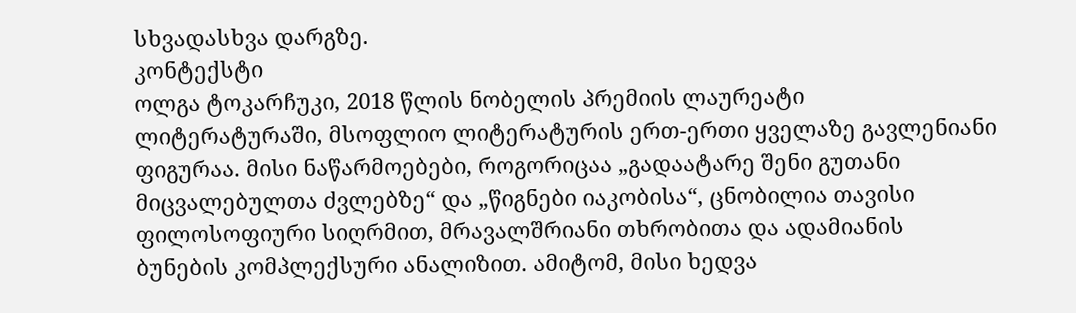სხვადასხვა დარგზე.
კონტექსტი
ოლგა ტოკარჩუკი, 2018 წლის ნობელის პრემიის ლაურეატი ლიტერატურაში, მსოფლიო ლიტერატურის ერთ-ერთი ყველაზე გავლენიანი ფიგურაა. მისი ნაწარმოებები, როგორიცაა „გადაატარე შენი გუთანი მიცვალებულთა ძვლებზე“ და „წიგნები იაკობისა“, ცნობილია თავისი ფილოსოფიური სიღრმით, მრავალშრიანი თხრობითა და ადამიანის ბუნების კომპლექსური ანალიზით. ამიტომ, მისი ხედვა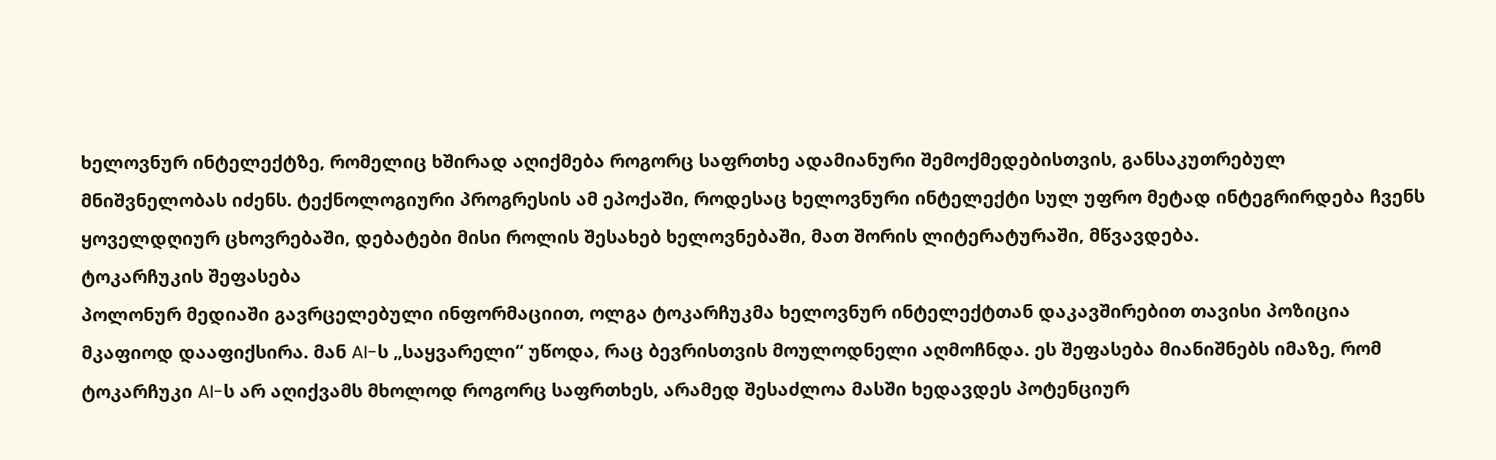ხელოვნურ ინტელექტზე, რომელიც ხშირად აღიქმება როგორც საფრთხე ადამიანური შემოქმედებისთვის, განსაკუთრებულ მნიშვნელობას იძენს. ტექნოლოგიური პროგრესის ამ ეპოქაში, როდესაც ხელოვნური ინტელექტი სულ უფრო მეტად ინტეგრირდება ჩვენს ყოველდღიურ ცხოვრებაში, დებატები მისი როლის შესახებ ხელოვნებაში, მათ შორის ლიტერატურაში, მწვავდება.
ტოკარჩუკის შეფასება
პოლონურ მედიაში გავრცელებული ინფორმაციით, ოლგა ტოკარჩუკმა ხელოვნურ ინტელექტთან დაკავშირებით თავისი პოზიცია მკაფიოდ დააფიქსირა. მან AI-ს „საყვარელი“ უწოდა, რაც ბევრისთვის მოულოდნელი აღმოჩნდა. ეს შეფასება მიანიშნებს იმაზე, რომ ტოკარჩუკი AI-ს არ აღიქვამს მხოლოდ როგორც საფრთხეს, არამედ შესაძლოა მასში ხედავდეს პოტენციურ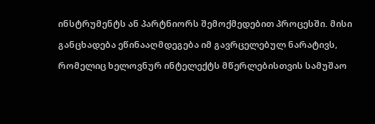ინსტრუმენტს ან პარტნიორს შემოქმედებით პროცესში. მისი განცხადება ეწინააღმდეგება იმ გავრცელებულ ნარატივს, რომელიც ხელოვნურ ინტელექტს მწერლებისთვის სამუშაო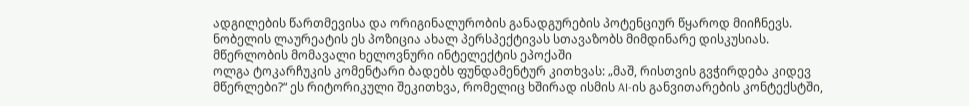ადგილების წართმევისა და ორიგინალურობის განადგურების პოტენციურ წყაროდ მიიჩნევს. ნობელის ლაურეატის ეს პოზიცია ახალ პერსპექტივას სთავაზობს მიმდინარე დისკუსიას.
მწერლობის მომავალი ხელოვნური ინტელექტის ეპოქაში
ოლგა ტოკარჩუკის კომენტარი ბადებს ფუნდამენტურ კითხვას: „მაშ, რისთვის გვჭირდება კიდევ მწერლები?“ ეს რიტორიკული შეკითხვა, რომელიც ხშირად ისმის AI-ის განვითარების კონტექსტში,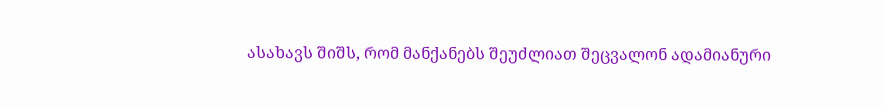ასახავს შიშს, რომ მანქანებს შეუძლიათ შეცვალონ ადამიანური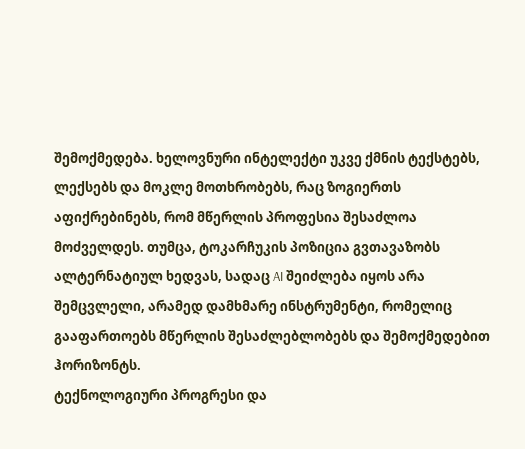შემოქმედება. ხელოვნური ინტელექტი უკვე ქმნის ტექსტებს, ლექსებს და მოკლე მოთხრობებს, რაც ზოგიერთს აფიქრებინებს, რომ მწერლის პროფესია შესაძლოა მოძველდეს. თუმცა, ტოკარჩუკის პოზიცია გვთავაზობს ალტერნატიულ ხედვას, სადაც AI შეიძლება იყოს არა შემცვლელი, არამედ დამხმარე ინსტრუმენტი, რომელიც გააფართოებს მწერლის შესაძლებლობებს და შემოქმედებით ჰორიზონტს.
ტექნოლოგიური პროგრესი და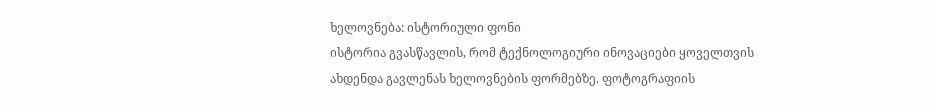ხელოვნება: ისტორიული ფონი
ისტორია გვასწავლის, რომ ტექნოლოგიური ინოვაციები ყოველთვის ახდენდა გავლენას ხელოვნების ფორმებზე. ფოტოგრაფიის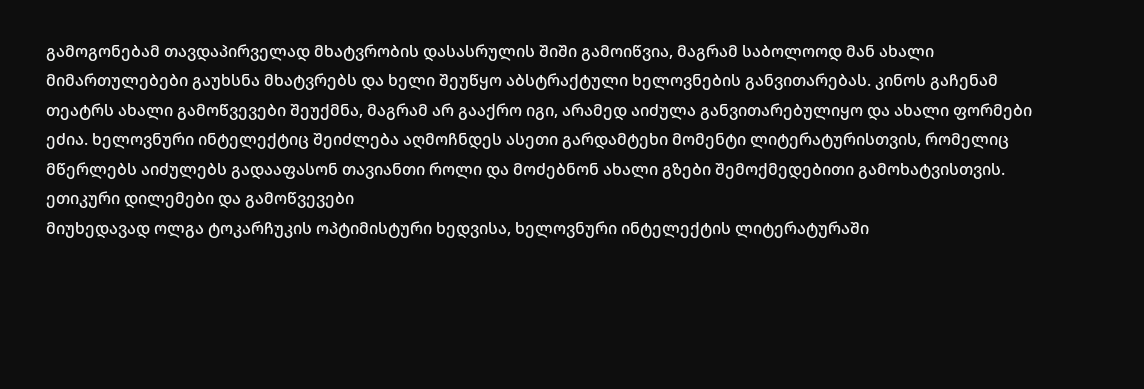გამოგონებამ თავდაპირველად მხატვრობის დასასრულის შიში გამოიწვია, მაგრამ საბოლოოდ მან ახალი მიმართულებები გაუხსნა მხატვრებს და ხელი შეუწყო აბსტრაქტული ხელოვნების განვითარებას. კინოს გაჩენამ თეატრს ახალი გამოწვევები შეუქმნა, მაგრამ არ გააქრო იგი, არამედ აიძულა განვითარებულიყო და ახალი ფორმები ეძია. ხელოვნური ინტელექტიც შეიძლება აღმოჩნდეს ასეთი გარდამტეხი მომენტი ლიტერატურისთვის, რომელიც მწერლებს აიძულებს გადააფასონ თავიანთი როლი და მოძებნონ ახალი გზები შემოქმედებითი გამოხატვისთვის.
ეთიკური დილემები და გამოწვევები
მიუხედავად ოლგა ტოკარჩუკის ოპტიმისტური ხედვისა, ხელოვნური ინტელექტის ლიტერატურაში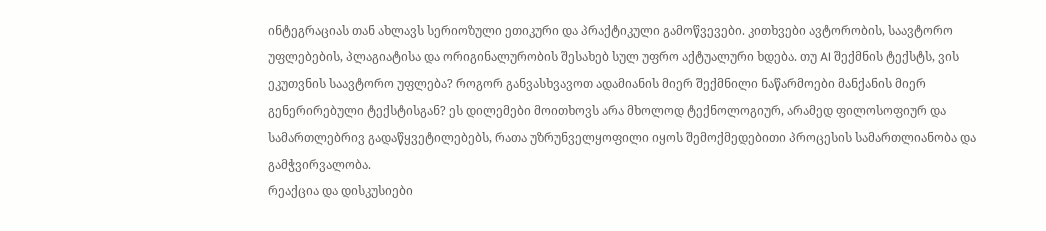ინტეგრაციას თან ახლავს სერიოზული ეთიკური და პრაქტიკული გამოწვევები. კითხვები ავტორობის, საავტორო უფლებების, პლაგიატისა და ორიგინალურობის შესახებ სულ უფრო აქტუალური ხდება. თუ AI შექმნის ტექსტს, ვის ეკუთვნის საავტორო უფლება? როგორ განვასხვავოთ ადამიანის მიერ შექმნილი ნაწარმოები მანქანის მიერ გენერირებული ტექსტისგან? ეს დილემები მოითხოვს არა მხოლოდ ტექნოლოგიურ, არამედ ფილოსოფიურ და სამართლებრივ გადაწყვეტილებებს, რათა უზრუნველყოფილი იყოს შემოქმედებითი პროცესის სამართლიანობა და გამჭვირვალობა.
რეაქცია და დისკუსიები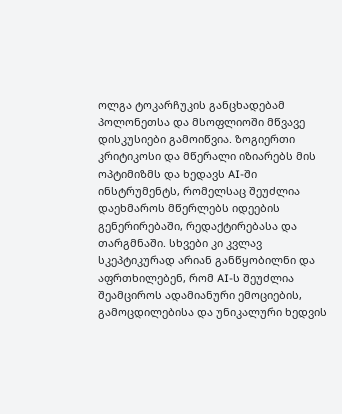ოლგა ტოკარჩუკის განცხადებამ პოლონეთსა და მსოფლიოში მწვავე დისკუსიები გამოიწვია. ზოგიერთი კრიტიკოსი და მწერალი იზიარებს მის ოპტიმიზმს და ხედავს AI-ში ინსტრუმენტს, რომელსაც შეუძლია დაეხმაროს მწერლებს იდეების გენერირებაში, რედაქტირებასა და თარგმნაში. სხვები კი კვლავ სკეპტიკურად არიან განწყობილნი და აფრთხილებენ, რომ AI-ს შეუძლია შეამციროს ადამიანური ემოციების, გამოცდილებისა და უნიკალური ხედვის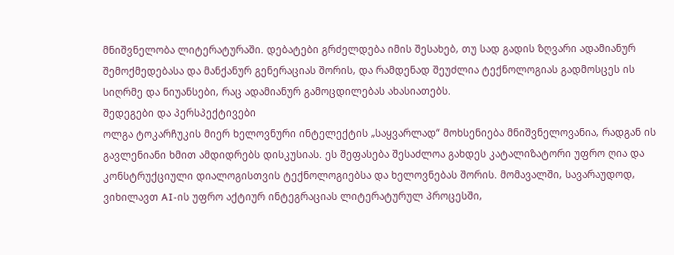მნიშვნელობა ლიტერატურაში. დებატები გრძელდება იმის შესახებ, თუ სად გადის ზღვარი ადამიანურ შემოქმედებასა და მანქანურ გენერაციას შორის, და რამდენად შეუძლია ტექნოლოგიას გადმოსცეს ის სიღრმე და ნიუანსები, რაც ადამიანურ გამოცდილებას ახასიათებს.
შედეგები და პერსპექტივები
ოლგა ტოკარჩუკის მიერ ხელოვნური ინტელექტის „საყვარლად“ მოხსენიება მნიშვნელოვანია, რადგან ის გავლენიანი ხმით ამდიდრებს დისკუსიას. ეს შეფასება შესაძლოა გახდეს კატალიზატორი უფრო ღია და კონსტრუქციული დიალოგისთვის ტექნოლოგიებსა და ხელოვნებას შორის. მომავალში, სავარაუდოდ, ვიხილავთ AI-ის უფრო აქტიურ ინტეგრაციას ლიტერატურულ პროცესში,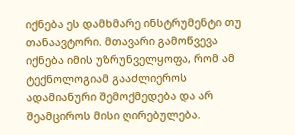იქნება ეს დამხმარე ინსტრუმენტი თუ თანაავტორი. მთავარი გამოწვევა იქნება იმის უზრუნველყოფა, რომ ამ ტექნოლოგიამ გააძლიეროს ადამიანური შემოქმედება და არ შეამციროს მისი ღირებულება.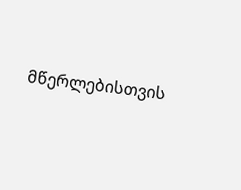მწერლებისთვის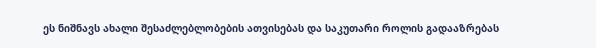ეს ნიშნავს ახალი შესაძლებლობების ათვისებას და საკუთარი როლის გადააზრებას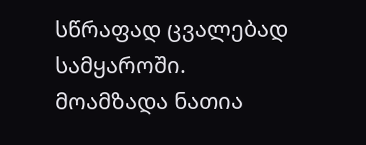სწრაფად ცვალებად სამყაროში.
მოამზადა ნათია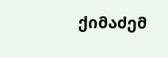ქიმაძემ